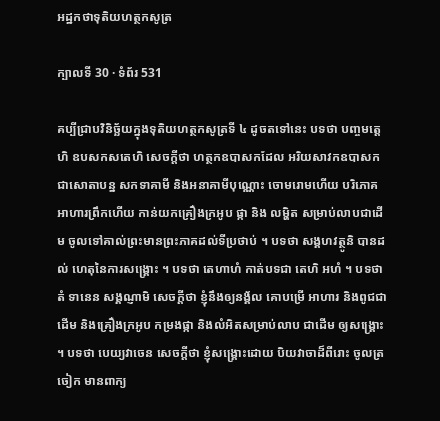អដ្ឋកថាទុតិយហត្ថកសូត្រ

ក្បាលទី 30 · ទំព័រ 531

គប្បីជ្រាបវិនិច្ឆ័យក្នុងទុតិយហត្ថកសូត្រទី ៤ ដូចតទៅនេះ បទថា បញ្ចមត្តេហិ ឧបសកសតេហិ សេចក្តីថា ហត្ថកឧបាសកដែល អរិយសាវកឧបាសក ជាសោតាបន្ន សកទាគាមី និងអនាគាមីបុណ្ណោះ ចោមរោមហើយ បរិភោគអាហារព្រឹកហើយ កាន់យកគ្រឿងក្រអូប ផ្កា និង លម្ហិត សម្រាប់លាបជាដើម ចូលទៅគាល់ព្រះមានព្រះភាគដល់ទីប្រថាប់ ។ បទថា សង្គហវត្ថូនិ បានដល់ ហេតុនៃការសង្គ្រោះ ។ បទថា តេហាហំ កាត់បទជា តេហិ អហំ ។ បទថា តំ ទានេន សង្គណ្ញាមិ សេចក្តីថា ខ្ញុំនឹងឲ្យនង្គ័ល គោបម្រើ អាហារ និងពូជជាដើម និងគ្រឿងក្រអូប កម្រងផ្កា និងលំអិតសម្រាប់លាប ជាដើម ឲ្យសង្គ្រោះ ។ បទថា បេយ្យវាចេន សេចក្តីថា ខ្ញុំសង្គ្រោះដោយ បិយវាចាដ៏ពីរោះ ចូលត្រចៀក មានពាក្យ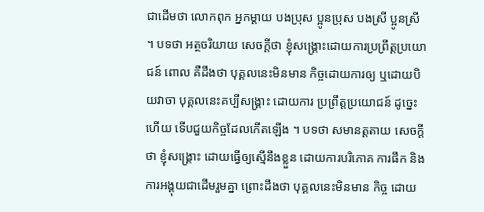ជាដើមថា លោកពុក អ្នកម្តាយ បងប្រុស ប្អូនប្រុស បងស្រី ប្អូនស្រី ។ បទថា អត្ថចរិយាយ សេចក្តីថា ខ្ញុំសង្គ្រោះដោយការប្រព្រឹត្តប្រយោជន៍ ពោល គឺដឹងថា បុគ្គលនេះមិនមាន កិច្ចដោយការឲ្យ ឬដោយបិយវាចា បុគ្គលនេះគប្បីសង្គ្រាះ ដោយការ ប្រព្រឹត្តប្រយោជន៍ ដូច្នេះហើយ ទើបជួយកិច្ចដែលកើតឡើង ។ បទថា សមានត្តតាយ សេចក្តីថា ខ្ញុំសង្គ្រោះ ដោយធ្វើឲ្យស្មើនឹងខ្លួន ដោយការបរិភោគ ការផឹក និងការអង្គុយជាដើមរួមគ្នា ព្រោះដឹងថា បុគ្គលនេះមិនមាន កិច្ច ដោយ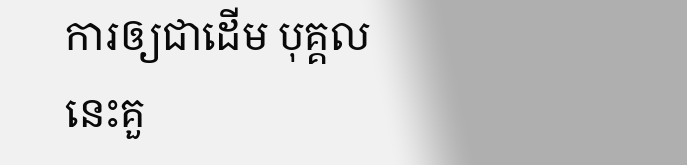ការឲ្យជាដើម បុគ្គលនេះគួ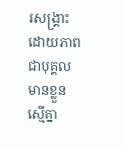រសង្គ្រាះដោយភាពជាបុគ្គលមានខ្លួន ស្មើគ្នា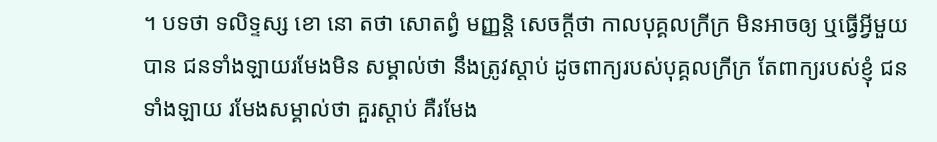។ បទថា ទលិទ្ទស្ស ខោ នោ តថា សោតព្វំ មញ្ញន្តិ សេចក្តីថា កាលបុគ្គលក្រីក្រ មិនអាចឲ្យ ឬធ្វើអ្វីមួយបាន ជនទាំងឡាយរមែងមិន សម្គាល់ថា នឹងត្រូវស្តាប់ ដូចពាក្យរបស់បុគ្គលក្រីក្រ តែពាក្យរបស់ខ្ញុំ ជន ទាំងឡាយ រមែងសម្គាល់ថា គួរស្តាប់ គឺរមែង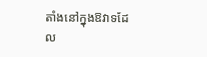តាំងនៅក្នុងឱវាទដែល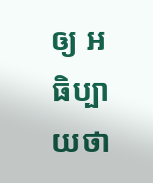ឲ្យ អធិប្បាយថា